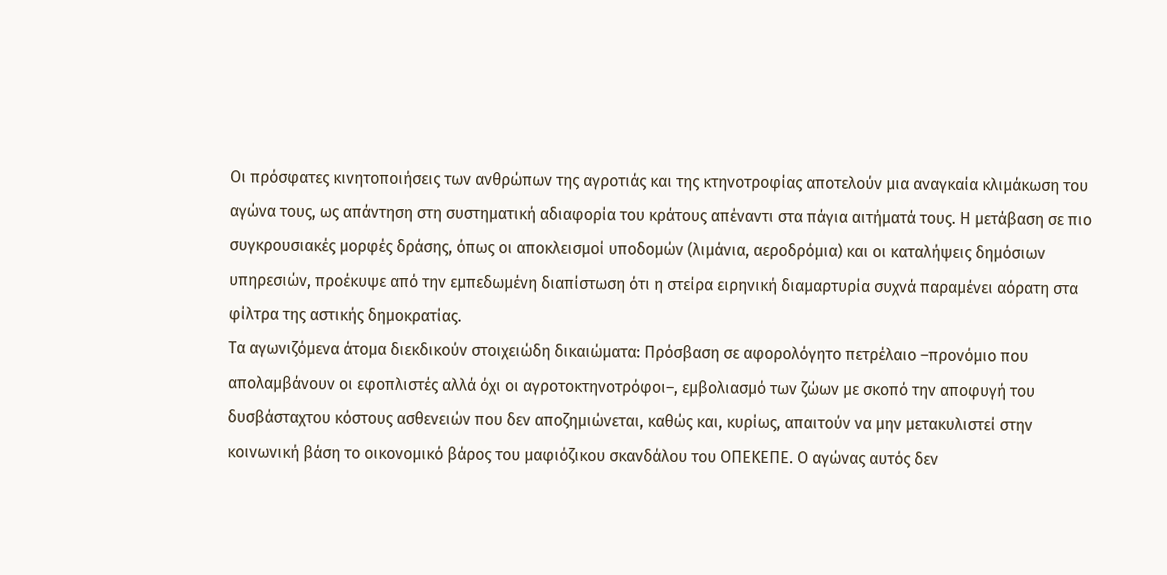Οι πρόσφατες κινητοποιήσεις των ανθρώπων της αγροτιάς και της κτηνοτροφίας αποτελούν μια αναγκαία κλιμάκωση του αγώνα τους, ως απάντηση στη συστηματική αδιαφορία του κράτους απέναντι στα πάγια αιτήματά τους. Η μετάβαση σε πιο συγκρουσιακές μορφές δράσης, όπως οι αποκλεισμοί υποδομών (λιμάνια, αεροδρόμια) και οι καταλήψεις δημόσιων υπηρεσιών, προέκυψε από την εμπεδωμένη διαπίστωση ότι η στείρα ειρηνική διαμαρτυρία συχνά παραμένει αόρατη στα φίλτρα της αστικής δημοκρατίας.
Τα αγωνιζόμενα άτομα διεκδικούν στοιχειώδη δικαιώματα: Πρόσβαση σε αφορολόγητο πετρέλαιο –προνόμιο που απολαμβάνουν οι εφοπλιστές αλλά όχι οι αγροτοκτηνοτρόφοι–, εμβολιασμό των ζώων με σκοπό την αποφυγή του δυσβάσταχτου κόστους ασθενειών που δεν αποζημιώνεται, καθώς και, κυρίως, απαιτούν να μην μετακυλιστεί στην κοινωνική βάση το οικονομικό βάρος του μαφιόζικου σκανδάλου του ΟΠΕΚΕΠΕ. Ο αγώνας αυτός δεν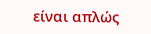είναι απλώς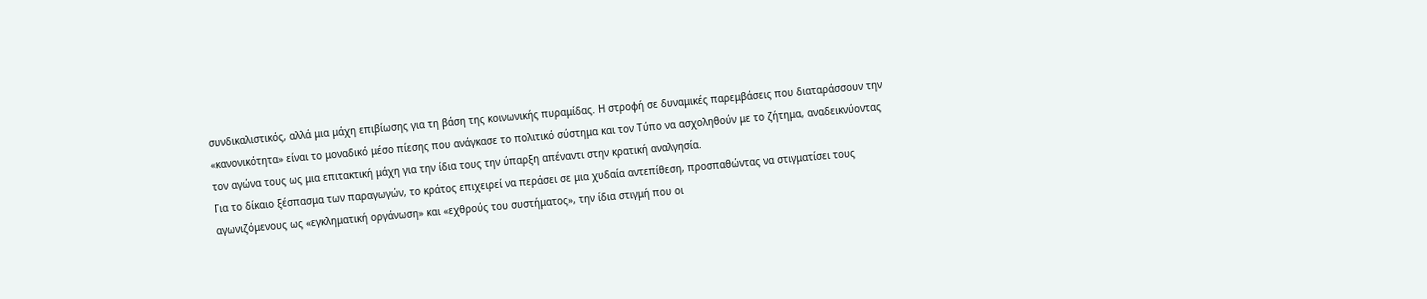συνδικαλιστικός, αλλά μια μάχη επιβίωσης για τη βάση της κοινωνικής πυραμίδας. Η στροφή σε δυναμικές παρεμβάσεις που διαταράσσουν την «κανονικότητα» είναι το μοναδικό μέσο πίεσης που ανάγκασε το πολιτικό σύστημα και τον Τύπο να ασχοληθούν με το ζήτημα, αναδεικνύοντας τον αγώνα τους ως μια επιτακτική μάχη για την ίδια τους την ύπαρξη απέναντι στην κρατική αναλγησία.
Για το δίκαιο ξέσπασμα των παραγωγών, το κράτος επιχειρεί να περάσει σε μια χυδαία αντεπίθεση, προσπαθώντας να στιγματίσει τους αγωνιζόμενους ως «εγκληματική οργάνωση» και «εχθρούς του συστήματος», την ίδια στιγμή που οι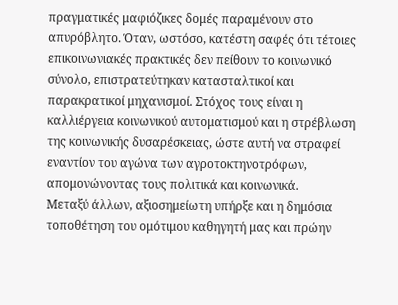πραγματικές μαφιόζικες δομές παραμένουν στο απυρόβλητο. Όταν, ωστόσο, κατέστη σαφές ότι τέτοιες επικοινωνιακές πρακτικές δεν πείθουν το κοινωνικό σύνολο, επιστρατεύτηκαν κατασταλτικοί και παρακρατικοί μηχανισμοί. Στόχος τους είναι η καλλιέργεια κοινωνικού αυτοματισμού και η στρέβλωση της κοινωνικής δυσαρέσκειας, ώστε αυτή να στραφεί εναντίον του αγώνα των αγροτοκτηνοτρόφων, απομονώνοντας τους πολιτικά και κοινωνικά.
Μεταξύ άλλων, αξιοσημείωτη υπήρξε και η δημόσια τοποθέτηση του ομότιμου καθηγητή μας και πρώην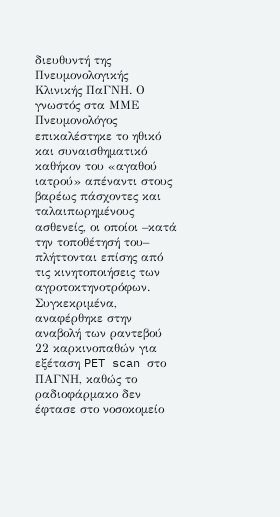διευθυντή της Πνευμονολογικής Κλινικής ΠαΓΝΗ. Ο γνωστός στα ΜΜΕ Πνευμονολόγος επικαλέστηκε το ηθικό και συναισθηματικό καθήκον του «αγαθού ιατρού» απέναντι στους βαρέως πάσχοντες και ταλαιπωρημένους ασθενείς, οι οποίοι –κατά την τοποθέτησή του– πλήττονται επίσης από τις κινητοποιήσεις των αγροτοκτηνοτρόφων. Συγκεκριμένα, αναφέρθηκε στην αναβολή των ραντεβού 22 καρκινοπαθών για εξέταση PET scan στο ΠΑΓΝΗ, καθώς το ραδιοφάρμακο δεν έφτασε στο νοσοκομείο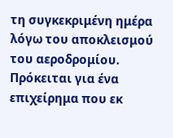τη συγκεκριμένη ημέρα λόγω του αποκλεισμού του αεροδρομίου. Πρόκειται για ένα επιχείρημα που εκ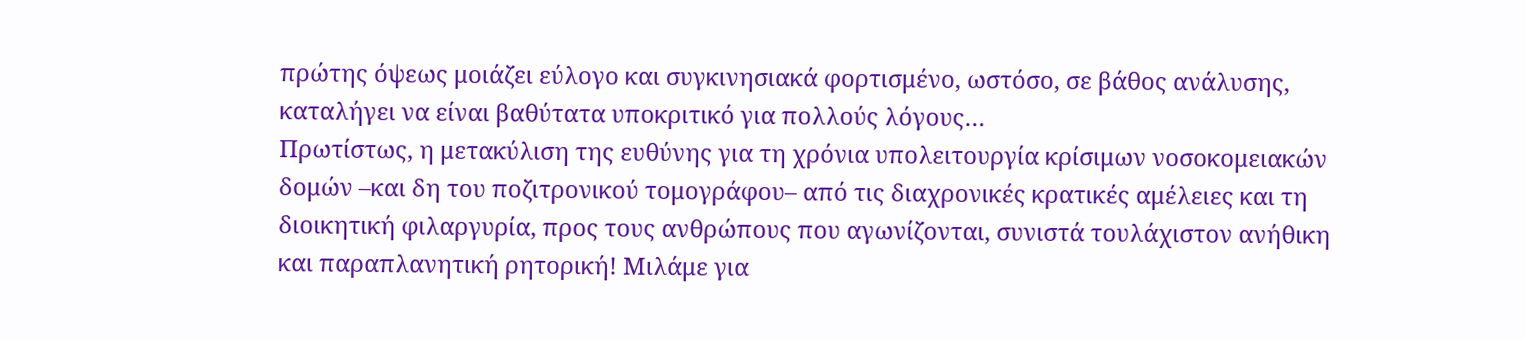πρώτης όψεως μοιάζει εύλογο και συγκινησιακά φορτισμένο, ωστόσο, σε βάθος ανάλυσης, καταλήγει να είναι βαθύτατα υποκριτικό για πολλούς λόγους…
Πρωτίστως, η μετακύλιση της ευθύνης για τη χρόνια υπολειτουργία κρίσιμων νοσοκομειακών δομών –και δη του ποζιτρονικού τομογράφου– από τις διαχρονικές κρατικές αμέλειες και τη διοικητική φιλαργυρία, προς τους ανθρώπους που αγωνίζονται, συνιστά τουλάχιστον ανήθικη και παραπλανητική ρητορική! Μιλάμε για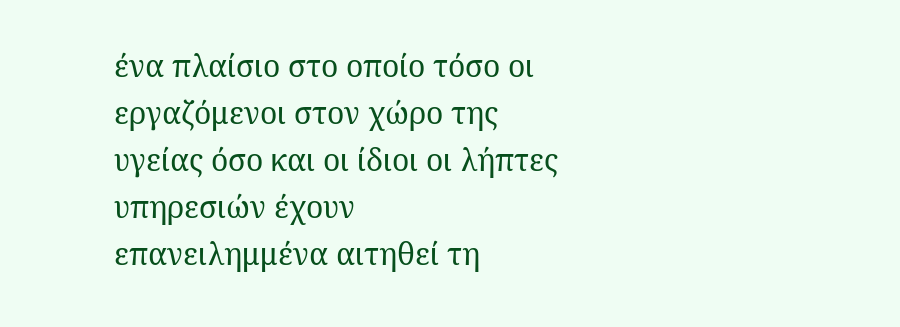ένα πλαίσιο στο οποίο τόσο οι εργαζόμενοι στον χώρο της υγείας όσο και οι ίδιοι οι λήπτες υπηρεσιών έχουν επανειλημμένα αιτηθεί τη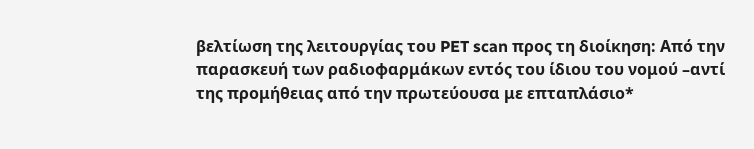βελτίωση της λειτουργίας του PET scan προς τη διοίκηση: Από την παρασκευή των ραδιοφαρμάκων εντός του ίδιου του νομού –αντί της προμήθειας από την πρωτεύουσα με επταπλάσιο*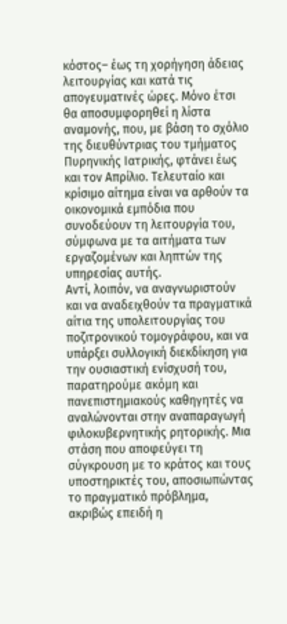κόστος– έως τη χορήγηση άδειας λειτουργίας και κατά τις απογευματινές ώρες. Μόνο έτσι θα αποσυμφορηθεί η λίστα αναμονής, που, με βάση το σχόλιο της διευθύντριας του τμήματος Πυρηνικής Ιατρικής, φτάνει έως και τον Απρίλιο. Τελευταίο και κρίσιμο αίτημα είναι να αρθούν τα οικονομικά εμπόδια που συνοδεύουν τη λειτουργία του, σύμφωνα με τα αιτήματα των εργαζομένων και ληπτών της υπηρεσίας αυτής.
Αντί, λοιπόν, να αναγνωριστούν και να αναδειχθούν τα πραγματικά αίτια της υπολειτουργίας του ποζιτρονικού τομογράφου, και να υπάρξει συλλογική διεκδίκηση για την ουσιαστική ενίσχυσή του, παρατηρούμε ακόμη και πανεπιστημιακούς καθηγητές να αναλώνονται στην αναπαραγωγή φιλοκυβερνητικής ρητορικής. Μια στάση που αποφεύγει τη σύγκρουση με το κράτος και τους υποστηρικτές του, αποσιωπώντας το πραγματικό πρόβλημα, ακριβώς επειδή η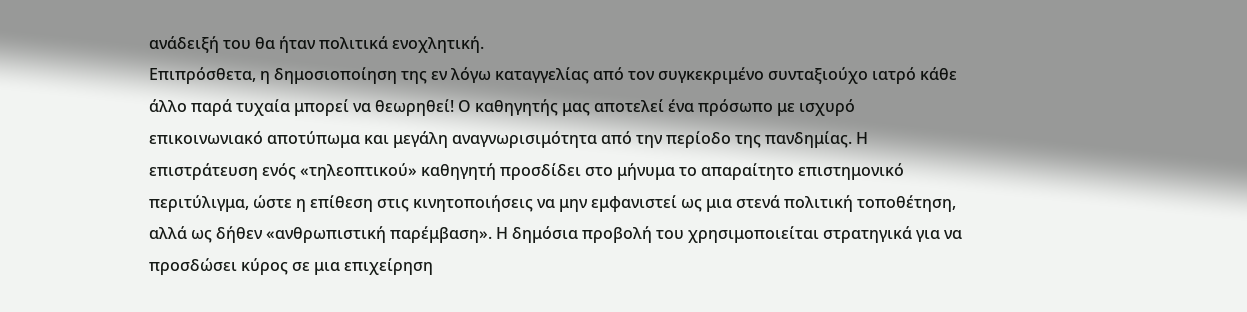ανάδειξή του θα ήταν πολιτικά ενοχλητική.
Επιπρόσθετα, η δημοσιοποίηση της εν λόγω καταγγελίας από τον συγκεκριμένο συνταξιούχο ιατρό κάθε άλλο παρά τυχαία μπορεί να θεωρηθεί! Ο καθηγητής μας αποτελεί ένα πρόσωπο με ισχυρό επικοινωνιακό αποτύπωμα και μεγάλη αναγνωρισιμότητα από την περίοδο της πανδημίας. Η επιστράτευση ενός «τηλεοπτικού» καθηγητή προσδίδει στο μήνυμα το απαραίτητο επιστημονικό περιτύλιγμα, ώστε η επίθεση στις κινητοποιήσεις να μην εμφανιστεί ως μια στενά πολιτική τοποθέτηση, αλλά ως δήθεν «ανθρωπιστική παρέμβαση». Η δημόσια προβολή του χρησιμοποιείται στρατηγικά για να προσδώσει κύρος σε μια επιχείρηση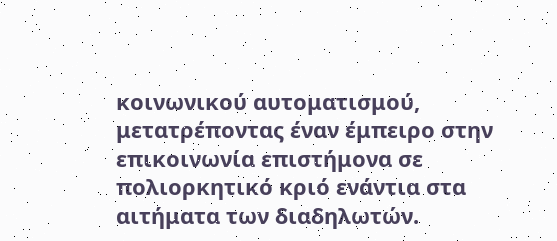κοινωνικού αυτοματισμού, μετατρέποντας έναν έμπειρο στην επικοινωνία επιστήμονα σε πολιορκητικό κριό ενάντια στα αιτήματα των διαδηλωτών.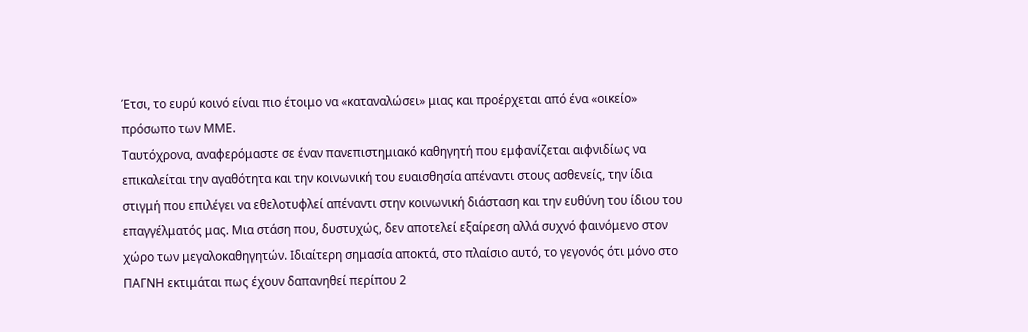Έτσι, το ευρύ κοινό είναι πιο έτοιμο να «καταναλώσει» μιας και προέρχεται από ένα «οικείο» πρόσωπο των ΜΜΕ.
Ταυτόχρονα, αναφερόμαστε σε έναν πανεπιστημιακό καθηγητή που εμφανίζεται αιφνιδίως να επικαλείται την αγαθότητα και την κοινωνική του ευαισθησία απέναντι στους ασθενείς, την ίδια στιγμή που επιλέγει να εθελοτυφλεί απέναντι στην κοινωνική διάσταση και την ευθύνη του ίδιου του επαγγέλματός μας. Μια στάση που, δυστυχώς, δεν αποτελεί εξαίρεση αλλά συχνό φαινόμενο στον χώρο των μεγαλοκαθηγητών. Ιδιαίτερη σημασία αποκτά, στο πλαίσιο αυτό, το γεγονός ότι μόνο στο ΠΑΓΝΗ εκτιμάται πως έχουν δαπανηθεί περίπου 2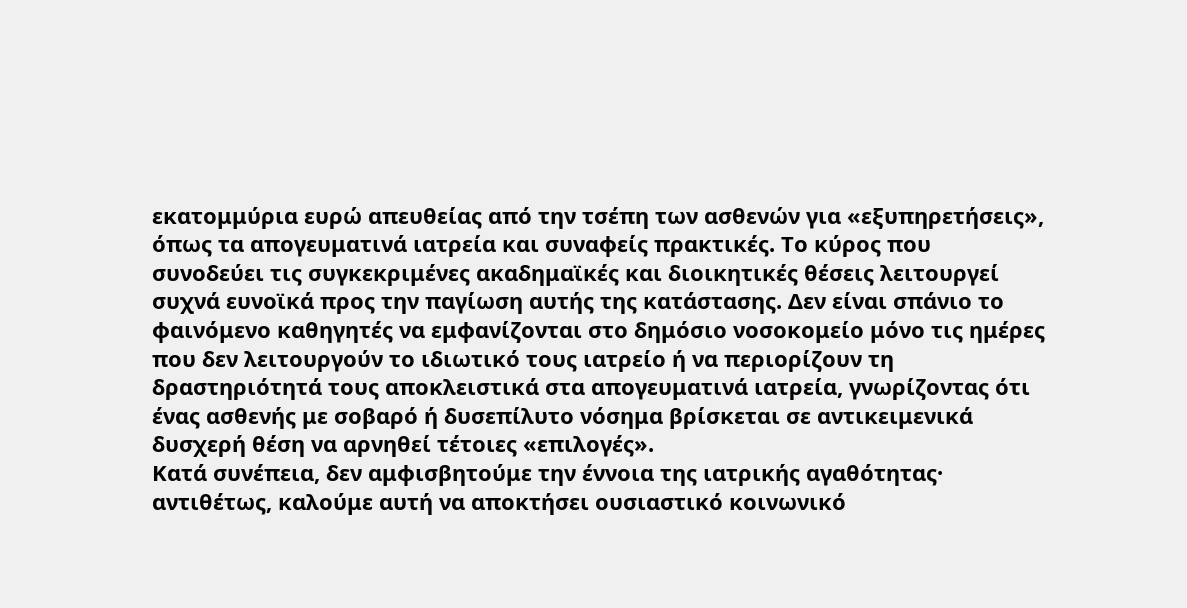εκατομμύρια ευρώ απευθείας από την τσέπη των ασθενών για «εξυπηρετήσεις», όπως τα απογευματινά ιατρεία και συναφείς πρακτικές. Το κύρος που συνοδεύει τις συγκεκριμένες ακαδημαϊκές και διοικητικές θέσεις λειτουργεί συχνά ευνοϊκά προς την παγίωση αυτής της κατάστασης. Δεν είναι σπάνιο το φαινόμενο καθηγητές να εμφανίζονται στο δημόσιο νοσοκομείο μόνο τις ημέρες που δεν λειτουργούν το ιδιωτικό τους ιατρείο ή να περιορίζουν τη δραστηριότητά τους αποκλειστικά στα απογευματινά ιατρεία, γνωρίζοντας ότι ένας ασθενής με σοβαρό ή δυσεπίλυτο νόσημα βρίσκεται σε αντικειμενικά δυσχερή θέση να αρνηθεί τέτοιες «επιλογές».
Κατά συνέπεια, δεν αμφισβητούμε την έννοια της ιατρικής αγαθότητας· αντιθέτως, καλούμε αυτή να αποκτήσει ουσιαστικό κοινωνικό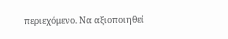περιεχόμενο. Να αξιοποιηθεί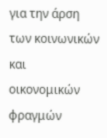για την άρση των κοινωνικών και οικονομικών φραγμών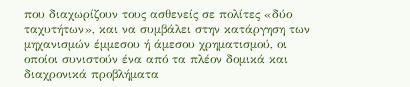που διαχωρίζουν τους ασθενείς σε πολίτες «δύο ταχυτήτων», και να συμβάλει στην κατάργηση των μηχανισμών έμμεσου ή άμεσου χρηματισμού, οι οποίοι συνιστούν ένα από τα πλέον δομικά και διαχρονικά προβλήματα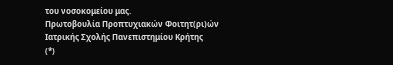του νοσοκομείου μας.
Πρωτοβουλία Προπτυχιακών Φοιτητ(ρι)ών
Ιατρικής Σχολής Πανεπιστημίου Κρήτης
(*)